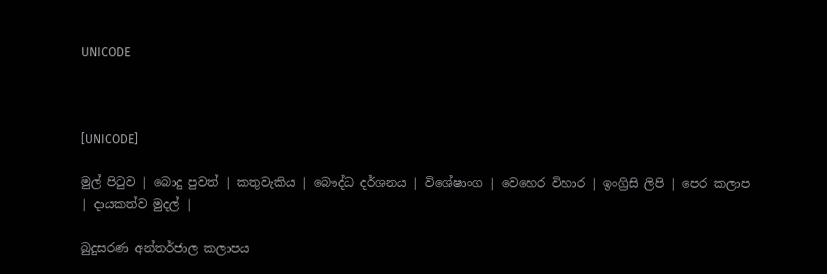UNICODE



[UNICODE]

මුල් පිටුව | බොදු පුවත් | කතුවැකිය | බෞද්ධ දර්ශනය | විශේෂාංග | වෙහෙර විහාර | ඉංග්‍රිසි ලිපි | පෙර කලාප | දායකත්ව මුදල් |

බුදුසරණ අන්තර්ජාල කලාපය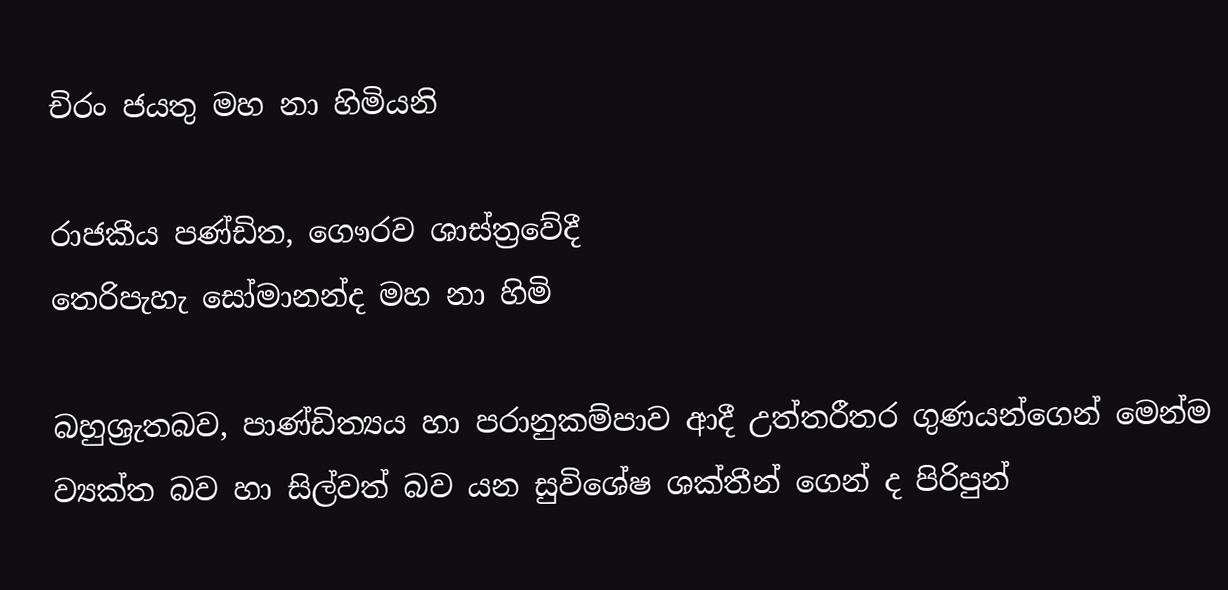චිරං ජයතු මහ නා හිමියනි

රාජකීය පණ්ඩිත, ගෞරව ශාස්ත්‍රවේදී
තෙරිපැහැ සෝමානන්ද මහ නා හිමි

බහුශ්‍රැතබව, පාණ්ඩිත්‍යය හා පරානුකම්පාව ආදී උත්තරීතර ගුණයන්ගෙන් මෙන්ම ව්‍යක්ත බව හා සිල්වත් බව යන සුවිශේෂ ශක්තීන් ගෙන් ද පිරිපුන්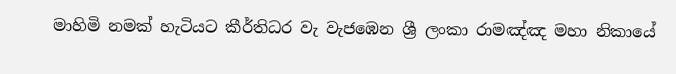මාහිමි නමක් හැටියට කීර්තිධර වැ වැජඹෙන ශ්‍රී ලංකා රාමඤ්ඤ මහා නිකායේ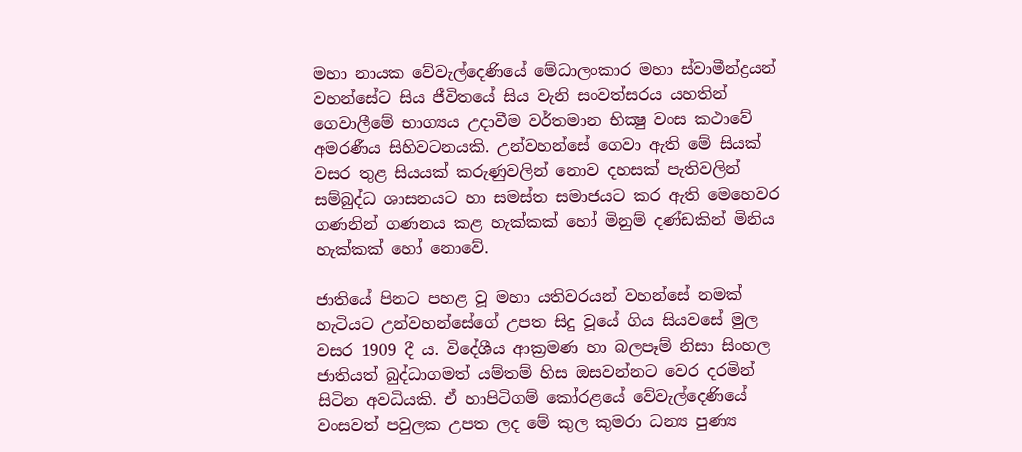මහා නායක වේවැල්දෙණියේ මේධාලංකාර මහා ස්වාමීන්ද්‍රයන් වහන්සේට සිය ජීවිතයේ සිය වැනි සංවත්සරය යහතින් ගෙවාලීමේ භාග්‍යය උදාවීම වර්තමාන භික්‍ෂු වංස කථාවේ අමරණීය සිහිවටනයකි. උන්වහන්සේ ගෙවා ඇති මේ සියක් වසර තුළ සියයක් කරුණුවලින් නොව දහසක් පැතිවලින් සම්බුද්ධ ශාසනයට හා සමස්ත සමාජයට කර ඇති මෙහෙවර ගණනින් ගණනය කළ හැක්කක් හෝ මිනුම් දණ්ඩකින් මිනිය හැක්කක් හෝ නොවේ.

ජාතියේ පිනට පහළ වූ මහා යතිවරයන් වහන්සේ නමක් හැටියට උන්වහන්සේගේ උපත සිදු වූයේ ගිය සියවසේ මුල වසර 1909 දී ය. විදේශීය ආක්‍රමණ හා බලපෑම් නිසා සිංහල ජාතියත් බුද්ධාගමත් යම්තම් හිස ඔසවන්නට වෙර දරමින් සිටින අවධියකි. ඒ හාපිටිගම් කෝරළයේ වේවැල්දෙණියේ වංසවත් පවුලක උපත ලද මේ කුල කුමරා ධන්‍ය පුණ්‍ය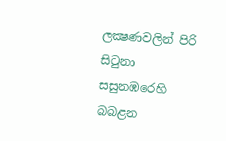ලක්‍ෂණවලින් පිරි සිටුනා සසුනඹරෙහි බබළන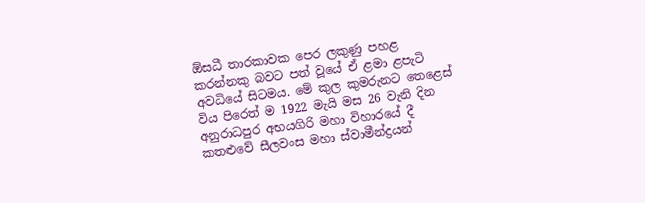ඕසධී තාරකාවක පෙර ලකුණු පහළ කරන්නකු බවට පත් වූයේ ඒ ළමා ළපැටි අවධියේ සිටමය. මේ කුල කුමරුනට තෙළෙස් විය පිරෙත් ම 1922 මැයි මස 26 වැනි දින අනුරාධපුර අභයගිරි මහා විහාරයේ දී කතළුවේ සීලවංස මහා ස්වාමීන්ද්‍රයන්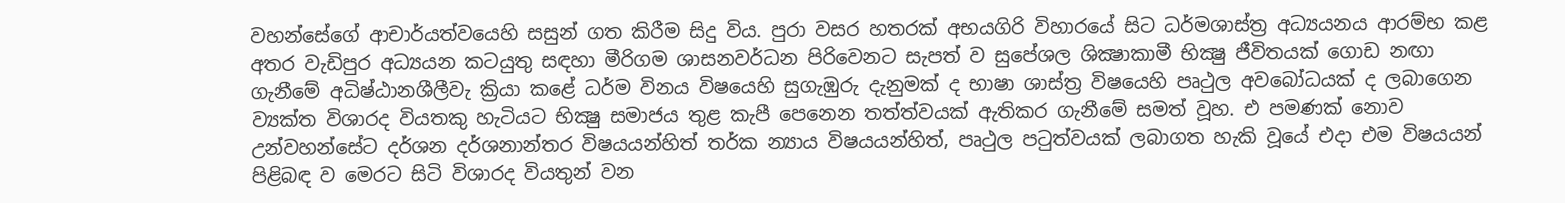වහන්සේගේ ආචාර්යත්වයෙහි සසුන් ගත කිරීම සිදු විය. පුරා වසර හතරක් අභයගිරි විහාරයේ සිට ධර්මශාස්ත්‍ර අධ්‍යයනය ආරම්භ කළ අතර වැඩිපුර අධ්‍යයන කටයුතු සඳහා මීරිගම ශාසනවර්ධන පිරිවෙනට සැපත් ව සුපේශල ශික්‍ෂාකාමී භික්‍ෂු ජීවිතයක් ගොඩ නඟා ගැනීමේ අධිෂ්ඨානශීලීවැ ක්‍රියා කළේ ධර්ම විනය විෂයෙහි සුගැඹුරු දැනුමක් ද භාෂා ශාස්ත්‍ර විෂයෙහි පෘථුල අවබෝධයක් ද ලබාගෙන ව්‍යක්ත විශාරද වියතකු හැටියට භික්‍ෂු සමාජය තුළ කැපී පෙනෙන තත්ත්වයක් ඇතිකර ගැනීමේ සමත් වූහ. එ පමණක් නොව උන්වහන්සේට දර්ශන දර්ශනාන්තර විෂයයන්හිත් තර්ක න්‍යාය විෂයයන්හිත්, පෘථුල පටුත්වයක් ලබාගත හැකි වූයේ එදා එම විෂයයන් පිළිබඳ ව මෙරට සිටි විශාරද වියතුන් වන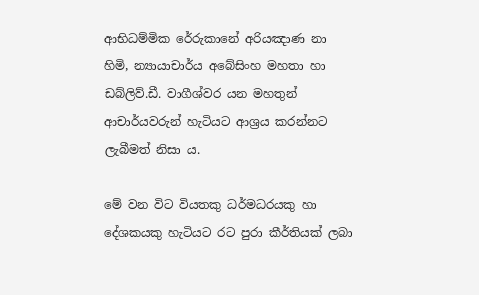ආභිධම්මික රේරුකානේ අරියඤාණ නා හිමි, න්‍යායාචාර්ය අබේසිංහ මහතා හා ඩබ්ලිව්.ඩී. වාගීශ්වර යන මහතුන් ආචාර්යවරුන් හැටියට ආශ්‍රය කරන්නට ලැබීමත් නිසා ය.

මේ වන විට වියතකු ධර්මධරයකු හා දේශකයකු හැටියට රට පුරා කීර්තියක් ලබා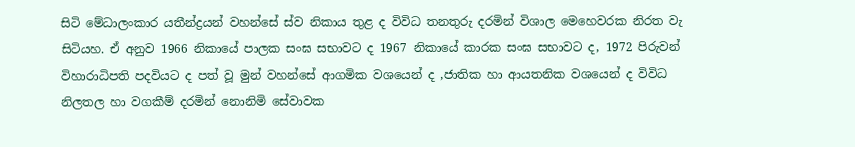සිටි මේධාලංකාර යතීන්ද්‍රයන් වහන්සේ ස්ව නිකාය තුළ ද විවිධ තනතුරු දරමින් විශාල මෙහෙවරක නිරත වැ සිටියහ. ඒ අනුව 1966 නිකායේ පාලක සංඝ සභාවට ද 1967 නිකායේ කාරක සංඝ සභාවට ද, 1972 පිරුවන් විහාරාධිපති පදවියට ද පත් වූ මුන් වහන්සේ ආගමික වශයෙන් ද ,ජාතික හා ආයතනික වශයෙන් ද විවිධ නිලතල හා වගකීම් දරමින් නොනිමි සේවාවක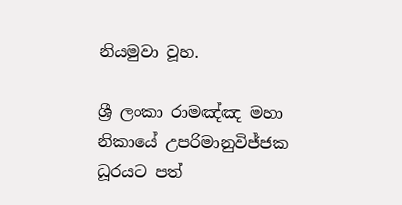නියමුවා වූහ.

ශ්‍රී ලංකා රාමඤ්ඤ මහා නිකායේ උපරිමානුවිජ්ජක ධූරයට පත්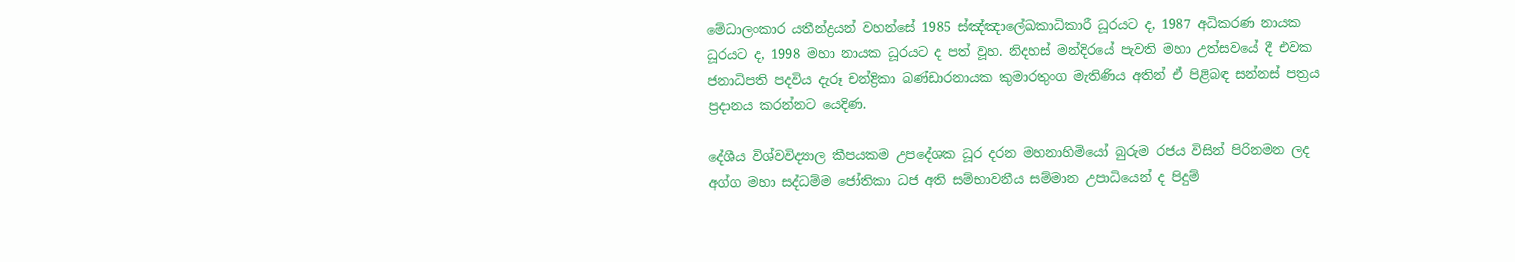මේධාලංකාර යතීන්ද්‍රයන් වහන්සේ 1985 ස්ඤ්ඤාලේඛකාධිකාරී ධූරයට ද, 1987 අධිකරණ නායක ධූරයට ද, 1998 මහා නායක ධූරයට ද පත් වූහ. නිදහස් මන්දිරයේ පැවති මහා උත්සවයේ දී එවක ජනාධිපති පදවිය දැරූ චන්ද්‍රිකා බණ්ඩාරනායක කුමාරතුංග මැතිණිය අතින් ඒ පිළිබඳ සන්නස් පත්‍රය ප්‍රදානය කරන්නට යෙදිණ.

දේශීය විශ්වවිද්‍යාල කීපයකම උපදේශක ධූර දරන මහනාහිමියෝ බුරුම රජය විසින් පිරිනමන ලද අග්ග මහා සද්ධම්ම ජෝතිකා ධජ අති සම්භාවනීය සම්මාන උපාධියෙන් ද පිදුම්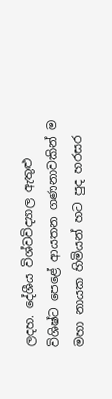ලදහ. දේශීය විශ්වවිද්‍යාල ඇතුළු විශිෂ්ට පෙළේ ආයතන ගණනාවකින් ම මහා නායක හිමියන් හට පුද හරසර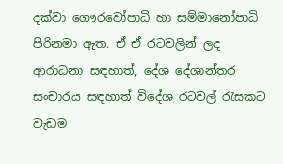දක්වා ගෞරවෝපාධි හා සම්මානෝපාධි පිරිනමා ඇත. ඒ ඒ රටවලින් ලද ආරාධනා සඳහාත්, දේශ දේශාන්තර සංචාරය සඳහාත් විදේශ රටවල් රැසකට වැඩම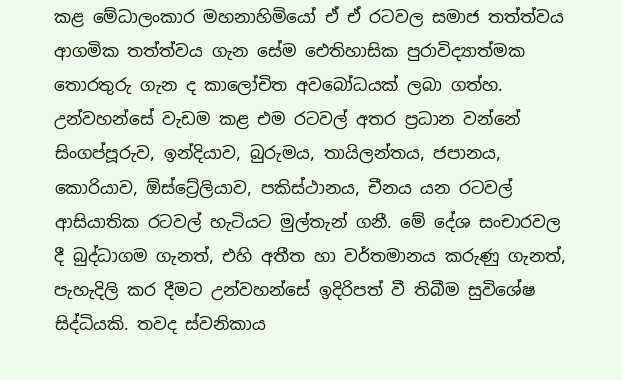කළ මේධාලංකාර මහනාහිමියෝ ඒ ඒ රටවල සමාජ තත්ත්වය ආගමික තත්ත්වය ගැන සේම ඓතිහාසික පුරාවිද්‍යාත්මක තොරතුරු ගැන ද කාලෝචිත අවබෝධයක් ලබා ගත්හ. උන්වහන්සේ වැඩම කළ එම රටවල් අතර ප්‍රධාන වන්නේ සිංගප්පූරුව, ඉන්දියාව, බුරුමය, තායිලන්තය, ජපානය, කොරියාව, ඕස්ට්‍රේලියාව, පකිස්ථානය, චීනය යන රටවල් ආසියාතික රටවල් හැටියට මුල්තැන් ගනී. මේ දේශ සංචාරවල දී බුද්ධාගම ගැනත්, එහි අතීත හා වර්තමානය කරුණු ගැනත්, පැහැදිලි කර දීමට උන්වහන්සේ ඉදිරිපත් වී තිබීම සුවිශේෂ සිද්ධියකි. තවද ස්වනිකාය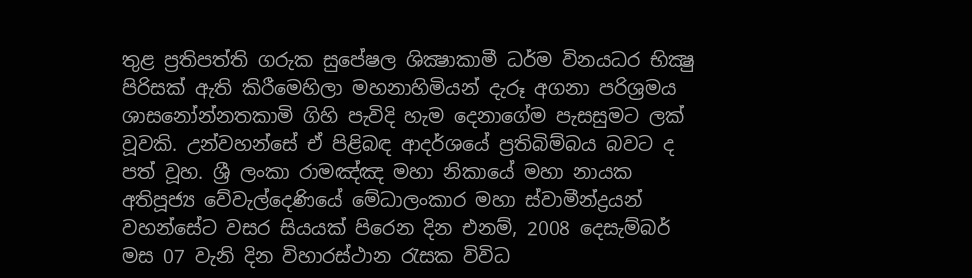තුළ ප්‍රතිපත්ති ගරුක සුපේෂල ශික්‍ෂාකාමී ධර්ම විනයධර භික්‍ෂු පිරිසක් ඇති කිරීමෙහිලා මහනාහිමියන් දැරූ අගනා පරිශ්‍රමය ශාසනෝන්නතකාමි ගිහි පැවිදි හැම දෙනාගේම පැසසුමට ලක් වූවකි. උන්වහන්සේ ඒ පිළිබඳ ආදර්ශයේ ප්‍රතිබිම්බය බවට ද පත් වූහ. ශ්‍රී ලංකා රාමඤ්ඤ මහා නිකායේ මහා නායක අතිපූජ්‍ය වේවැල්දෙණියේ මේධාලංකාර මහා ස්වාමීන්ද්‍රයන් වහන්සේට වසර සියයක් පිරෙන දින එනම්, 2008 දෙසැම්බර් මස 07 වැනි දින විහාරස්ථාන රැසක විවිධ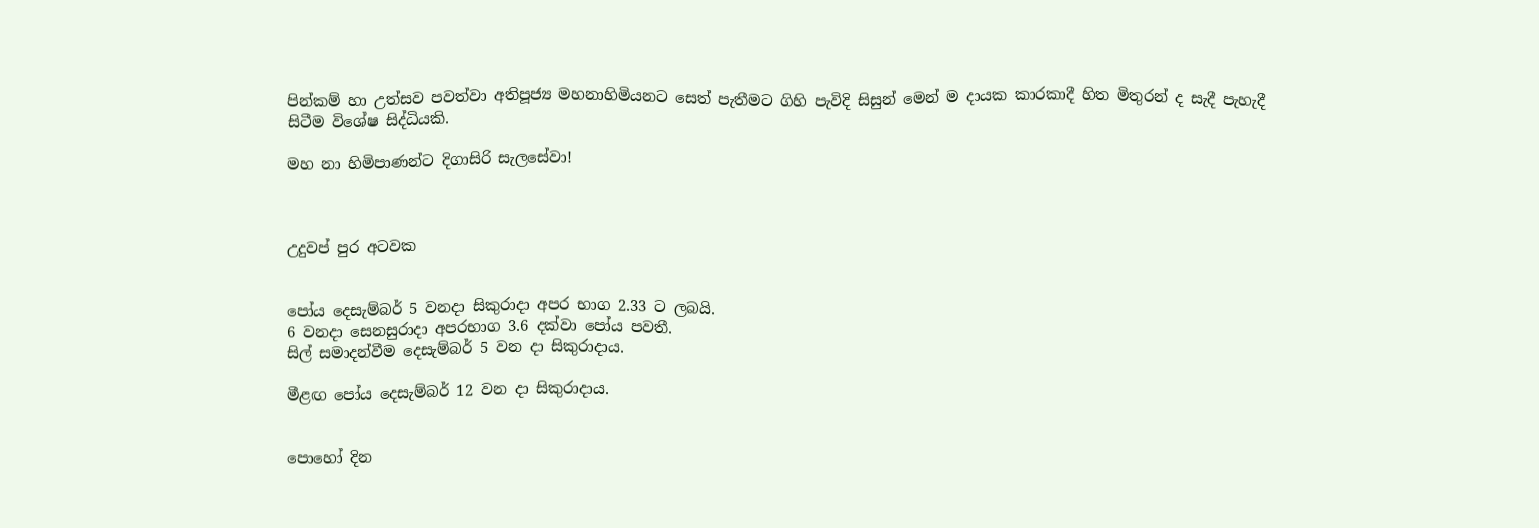පින්කම් හා උත්සව පවත්වා අතිපූජ්‍ය මහනාහිමියනට සෙත් පැතීමට ගිහි පැවිදි සිසුන් මෙන් ම දායක කාරකාදී හිත මිතුරන් ද සැදී පැහැදී සිටීම විශේෂ සිද්ධියකි.

මහ නා හිමිපාණන්ට දිගාසිරි සැලසේවා!



උදුවප් පුර අටවක


පෝය දෙසැම්බර් 5 වනදා සිකුරාදා අපර භාග 2.33 ට ලබයි.
6 වනදා සෙනසුරාදා අපරභාග 3.6 දක්වා පෝය පවතී.
සිල් සමාදන්වීම දෙසැම්බර් 5 වන දා සිකුරාදාය.

මීළඟ පෝය දෙසැම්බර් 12 වන දා සිකුරාදාය.


පොහෝ දින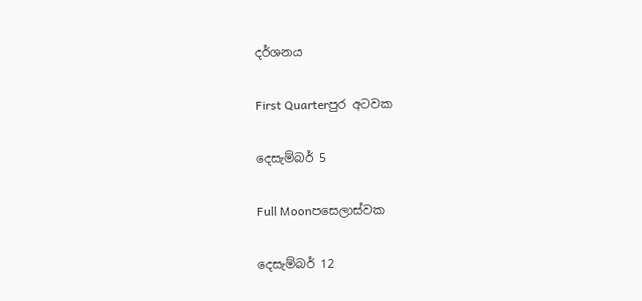දර්ශනය

First Quarterපුර අටවක

දෙසැම්බර් 5

Full Moonපසෙලාස්වක

දෙසැම්බර් 12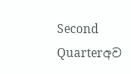Second Quarterඅව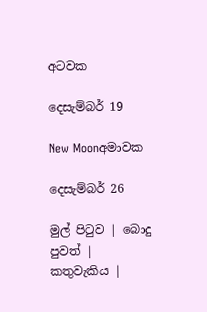අටවක

දෙසැම්බර් 19

New Moonඅමාවක

දෙසැම්බර් 26

මුල් පිටුව | බොදු පුවත් | කතුවැකිය |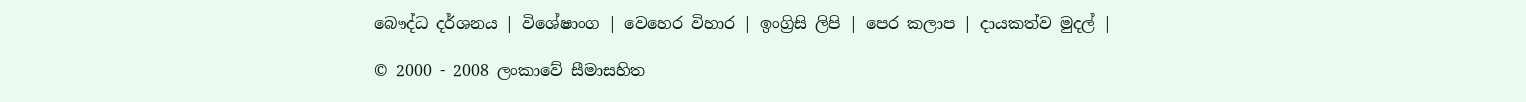බෞද්ධ දර්ශනය | විශේෂාංග | වෙහෙර විහාර | ඉංග්‍රිසි ලිපි | පෙර කලාප | දායකත්ව මුදල් |

© 2000 - 2008 ලංකාවේ සීමාසහිත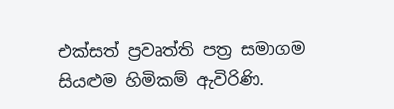එක්සත් ප්‍රවෘත්ති පත්‍ර සමාගම
සියළුම හිමිකම් ඇවිරිණි.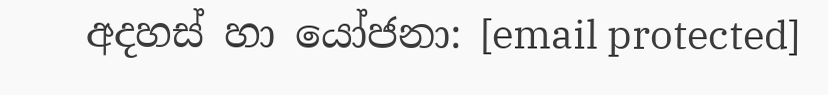අදහස් හා යෝජනා: [email protected]